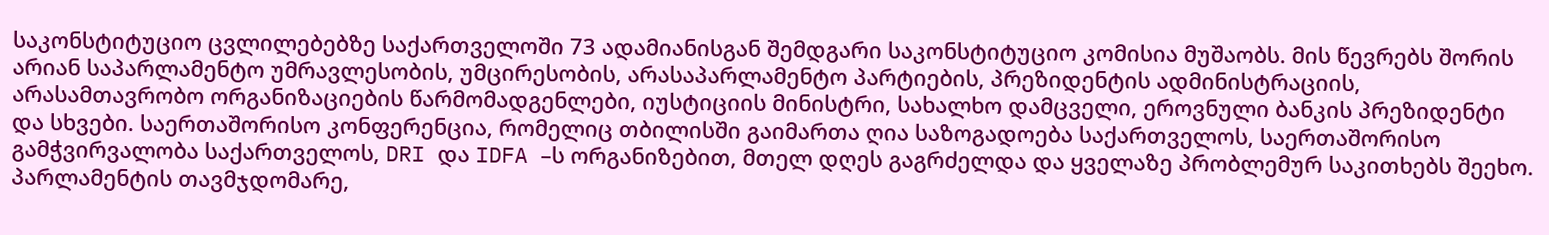საკონსტიტუციო ცვლილებებზე საქართველოში 73 ადამიანისგან შემდგარი საკონსტიტუციო კომისია მუშაობს. მის წევრებს შორის არიან საპარლამენტო უმრავლესობის, უმცირესობის, არასაპარლამენტო პარტიების, პრეზიდენტის ადმინისტრაციის, არასამთავრობო ორგანიზაციების წარმომადგენლები, იუსტიციის მინისტრი, სახალხო დამცველი, ეროვნული ბანკის პრეზიდენტი და სხვები. საერთაშორისო კონფერენცია, რომელიც თბილისში გაიმართა ღია საზოგადოება საქართველოს, საერთაშორისო გამჭვირვალობა საქართველოს, DRI და IDFA –ს ორგანიზებით, მთელ დღეს გაგრძელდა და ყველაზე პრობლემურ საკითხებს შეეხო.
პარლამენტის თავმჯდომარე,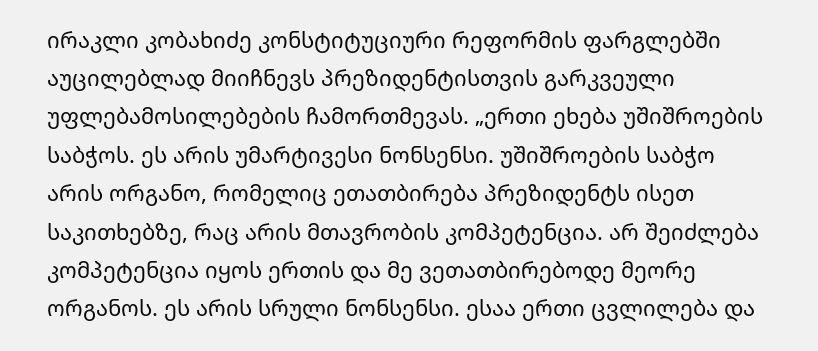ირაკლი კობახიძე კონსტიტუციური რეფორმის ფარგლებში აუცილებლად მიიჩნევს პრეზიდენტისთვის გარკვეული უფლებამოსილებების ჩამორთმევას. „ერთი ეხება უშიშროების საბჭოს. ეს არის უმარტივესი ნონსენსი. უშიშროების საბჭო არის ორგანო, რომელიც ეთათბირება პრეზიდენტს ისეთ საკითხებზე, რაც არის მთავრობის კომპეტენცია. არ შეიძლება კომპეტენცია იყოს ერთის და მე ვეთათბირებოდე მეორე ორგანოს. ეს არის სრული ნონსენსი. ესაა ერთი ცვლილება და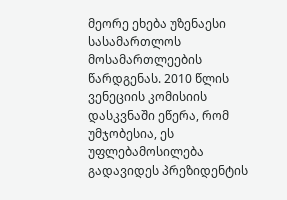მეორე ეხება უზენაესი სასამართლოს მოსამართლეების წარდგენას. 2010 წლის ვენეციის კომისიის დასკვნაში ეწერა, რომ უმჯობესია, ეს უფლებამოსილება გადავიდეს პრეზიდენტის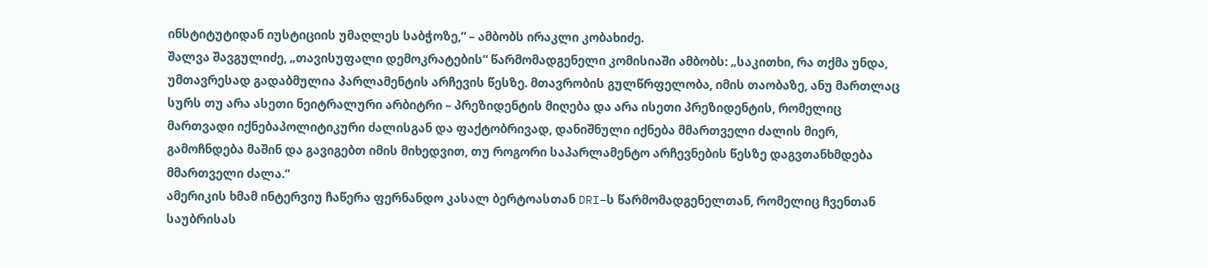ინსტიტუტიდან იუსტიციის უმაღლეს საბჭოზე,“ – ამბობს ირაკლი კობახიძე.
შალვა შავგულიძე, „თავისუფალი დემოკრატების“ წარმომადგენელი კომისიაში ამბობს: „საკითხი, რა თქმა უნდა, უმთავრესად გადაბმულია პარლამენტის არჩევის წესზე. მთავრობის გულწრფელობა, იმის თაობაზე, ანუ მართლაც სურს თუ არა ასეთი ნეიტრალური არბიტრი – პრეზიდენტის მიღება და არა ისეთი პრეზიდენტის, რომელიც მართვადი იქნებაპოლიტიკური ძალისგან და ფაქტობრივად, დანიშნული იქნება მმართველი ძალის მიერ, გამოჩნდება მაშინ და გავიგებთ იმის მიხედვით, თუ როგორი საპარლამენტო არჩევნების წესზე დაგვთანხმდება მმართველი ძალა.“
ამერიკის ხმამ ინტერვიუ ჩაწერა ფერნანდო კასალ ბერტოასთან DRI–ს წარმომადგენელთან, რომელიც ჩვენთან საუბრისას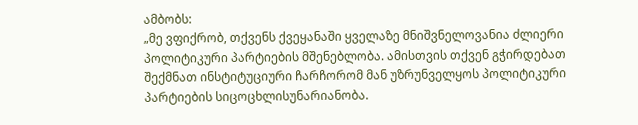ამბობს:
„მე ვფიქრობ, თქვენს ქვეყანაში ყველაზე მნიშვნელოვანია ძლიერი პოლიტიკური პარტიების მშენებლობა. ამისთვის თქვენ გჭირდებათ შექმნათ ინსტიტუციური ჩარჩორომ მან უზრუნველყოს პოლიტიკური პარტიების სიცოცხლისუნარიანობა.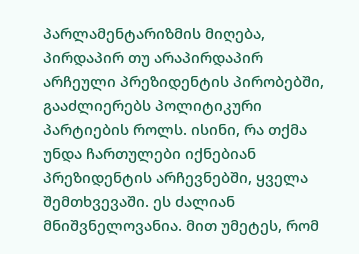პარლამენტარიზმის მიღება, პირდაპირ თუ არაპირდაპირ არჩეული პრეზიდენტის პირობებში, გააძლიერებს პოლიტიკური პარტიების როლს. ისინი, რა თქმა უნდა ჩართულები იქნებიან პრეზიდენტის არჩევნებში, ყველა შემთხვევაში. ეს ძალიან მნიშვნელოვანია. მით უმეტეს, რომ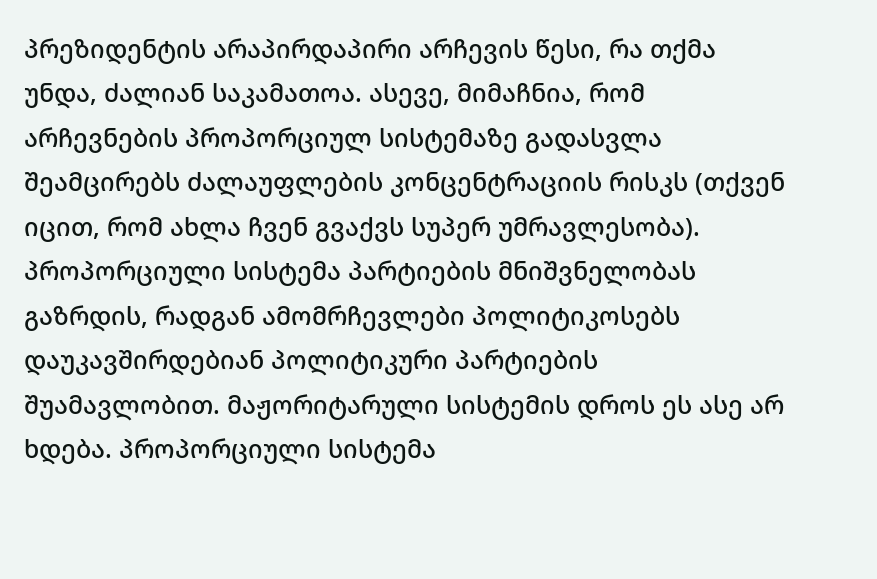პრეზიდენტის არაპირდაპირი არჩევის წესი, რა თქმა უნდა, ძალიან საკამათოა. ასევე, მიმაჩნია, რომ არჩევნების პროპორციულ სისტემაზე გადასვლა შეამცირებს ძალაუფლების კონცენტრაციის რისკს (თქვენ იცით, რომ ახლა ჩვენ გვაქვს სუპერ უმრავლესობა). პროპორციული სისტემა პარტიების მნიშვნელობას გაზრდის, რადგან ამომრჩევლები პოლიტიკოსებს დაუკავშირდებიან პოლიტიკური პარტიების შუამავლობით. მაჟორიტარული სისტემის დროს ეს ასე არ ხდება. პროპორციული სისტემა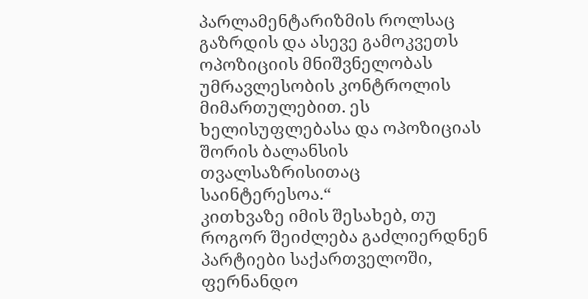პარლამენტარიზმის როლსაც გაზრდის და ასევე გამოკვეთს ოპოზიციის მნიშვნელობას უმრავლესობის კონტროლის მიმართულებით. ეს ხელისუფლებასა და ოპოზიციას შორის ბალანსის თვალსაზრისითაც საინტერესოა.“
კითხვაზე იმის შესახებ, თუ როგორ შეიძლება გაძლიერდნენ პარტიები საქართველოში, ფერნანდო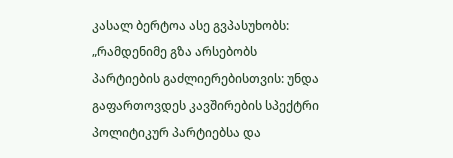კასალ ბერტოა ასე გვპასუხობს:
„რამდენიმე გზა არსებობს პარტიების გაძლიერებისთვის: უნდა გაფართოვდეს კავშირების სპექტრი პოლიტიკურ პარტიებსა და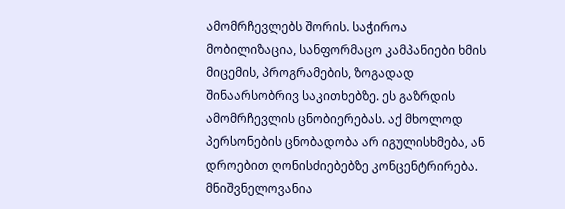ამომრჩევლებს შორის. საჭიროა მობილიზაცია, სანფორმაცო კამპანიები ხმის მიცემის, პროგრამების, ზოგადად შინაარსობრივ საკითხებზე. ეს გაზრდის ამომრჩევლის ცნობიერებას. აქ მხოლოდ პერსონების ცნობადობა არ იგულისხმება, ან დროებით ღონისძიებებზე კონცენტრირება. მნიშვნელოვანია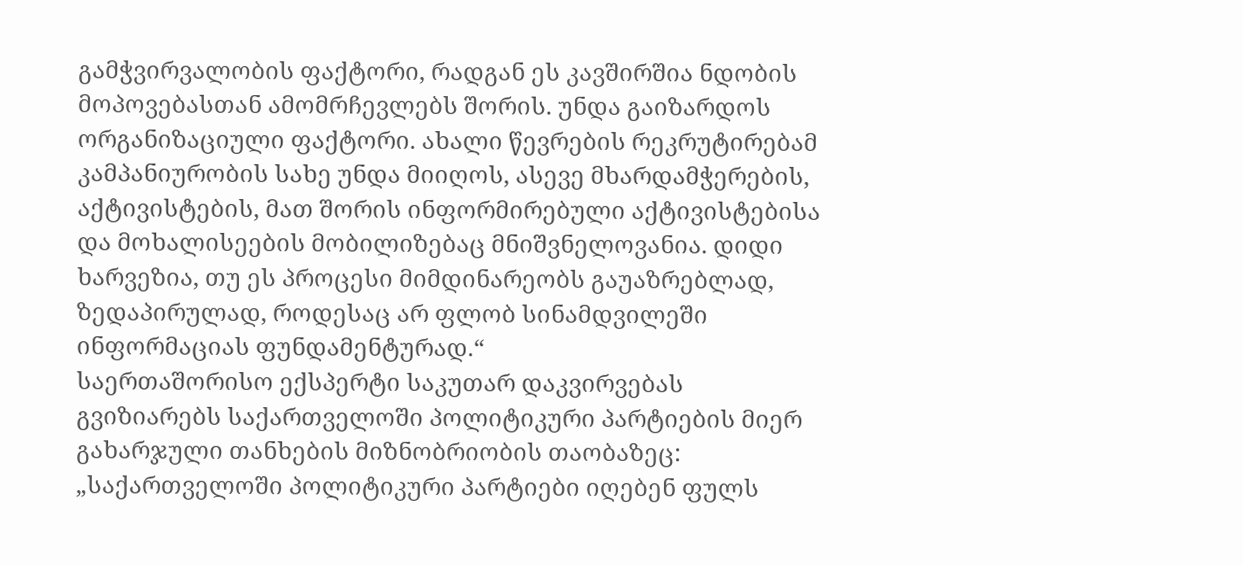გამჭვირვალობის ფაქტორი, რადგან ეს კავშირშია ნდობის მოპოვებასთან ამომრჩევლებს შორის. უნდა გაიზარდოს ორგანიზაციული ფაქტორი. ახალი წევრების რეკრუტირებამ კამპანიურობის სახე უნდა მიიღოს, ასევე მხარდამჭერების, აქტივისტების, მათ შორის ინფორმირებული აქტივისტებისა და მოხალისეების მობილიზებაც მნიშვნელოვანია. დიდი ხარვეზია, თუ ეს პროცესი მიმდინარეობს გაუაზრებლად, ზედაპირულად, როდესაც არ ფლობ სინამდვილეში ინფორმაციას ფუნდამენტურად.“
საერთაშორისო ექსპერტი საკუთარ დაკვირვებას გვიზიარებს საქართველოში პოლიტიკური პარტიების მიერ გახარჯული თანხების მიზნობრიობის თაობაზეც:
„საქართველოში პოლიტიკური პარტიები იღებენ ფულს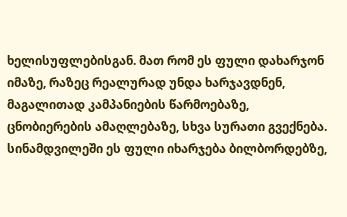ხელისუფლებისგან. მათ რომ ეს ფული დახარჯონ იმაზე, რაზეც რეალურად უნდა ხარჯავდნენ, მაგალითად კამპანიების წარმოებაზე, ცნობიერების ამაღლებაზე, სხვა სურათი გვექნება. სინამდვილეში ეს ფული იხარჯება ბილბორდებზე,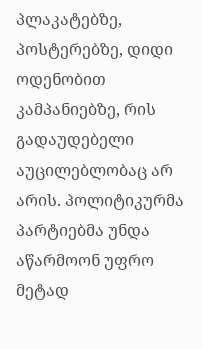პლაკატებზე, პოსტერებზე, დიდი ოდენობით კამპანიებზე, რის გადაუდებელი აუცილებლობაც არ არის. პოლიტიკურმა პარტიებმა უნდა აწარმოონ უფრო მეტად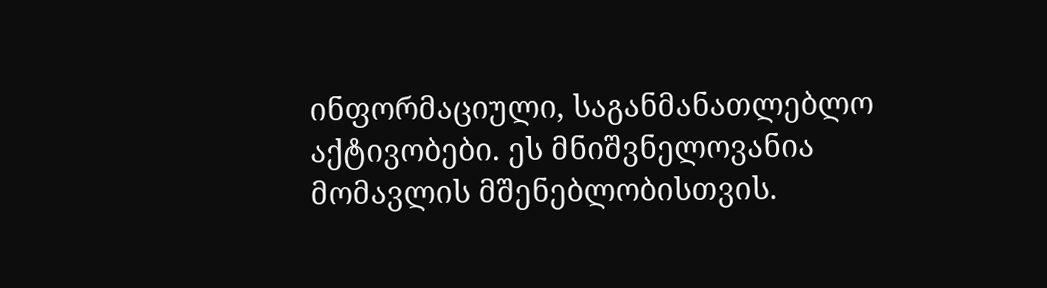ინფორმაციული, საგანმანათლებლო აქტივობები. ეს მნიშვნელოვანია მომავლის მშენებლობისთვის.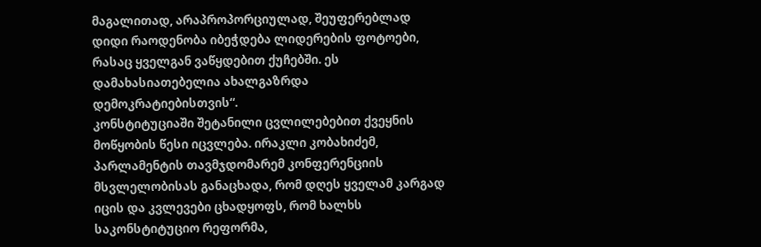მაგალითად, არაპროპორციულად, შეუფერებლად დიდი რაოდენობა იბეჭდება ლიდერების ფოტოები, რასაც ყველგან ვაწყდებით ქუჩებში. ეს დამახასიათებელია ახალგაზრდა დემოკრატიებისთვის“.
კონსტიტუციაში შეტანილი ცვლილებებით ქვეყნის მოწყობის წესი იცვლება. ირაკლი კობახიძემ, პარლამენტის თავმჯდომარემ კონფერენციის მსვლელობისას განაცხადა, რომ დღეს ყველამ კარგად იცის და კვლევები ცხადყოფს, რომ ხალხს საკონსტიტუციო რეფორმა,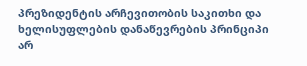პრეზიდენტის არჩევითობის საკითხი და ხელისუფლების დანაწევრების პრინციპი არ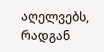აღელვებს, რადგან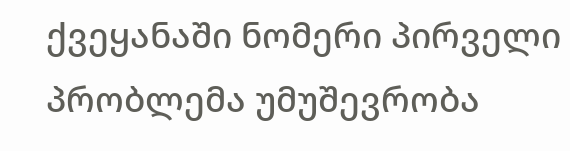ქვეყანაში ნომერი პირველი პრობლემა უმუშევრობა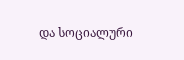და სოციალური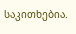საკითხებია.